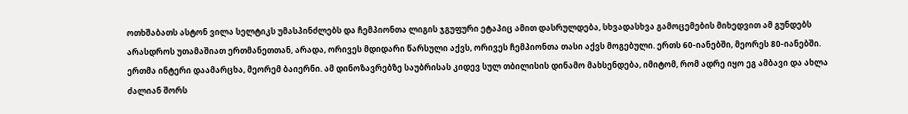ოთხშაბათს ასტონ ვილა სელტიკს უმასპინძლებს და ჩემპიონთა ლიგის ჯგუფური ეტაპიც ამით დასრულდება, სხვადასხვა გამოცემების მიხედვით ამ გუნდებს არასდროს უთამაშიათ ერთმანეთთან, არადა, ორივეს მდიდარი წარსული აქვს, ორივეს ჩემპიონთა თასი აქვს მოგებული. ერთს 60-იანებში, მეორეს 80-იანებში. ერთმა ინტერი დაამარცხა, მეორემ ბაიერნი. ამ დინოზავრებზე საუბრისას კიდევ სულ თბილისის დინამო მახსენდება, იმიტომ, რომ ადრე იყო ეგ ამბავი და ახლა ძალიან შორს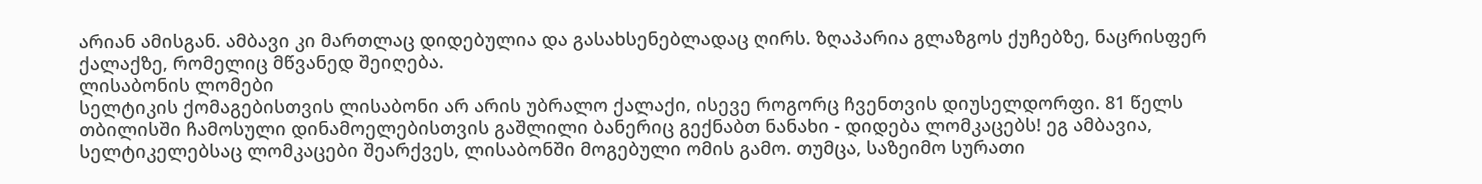არიან ამისგან. ამბავი კი მართლაც დიდებულია და გასახსენებლადაც ღირს. ზღაპარია გლაზგოს ქუჩებზე, ნაცრისფერ ქალაქზე, რომელიც მწვანედ შეიღება.
ლისაბონის ლომები
სელტიკის ქომაგებისთვის ლისაბონი არ არის უბრალო ქალაქი, ისევე როგორც ჩვენთვის დიუსელდორფი. 81 წელს თბილისში ჩამოსული დინამოელებისთვის გაშლილი ბანერიც გექნაბთ ნანახი - დიდება ლომკაცებს! ეგ ამბავია, სელტიკელებსაც ლომკაცები შეარქვეს, ლისაბონში მოგებული ომის გამო. თუმცა, საზეიმო სურათი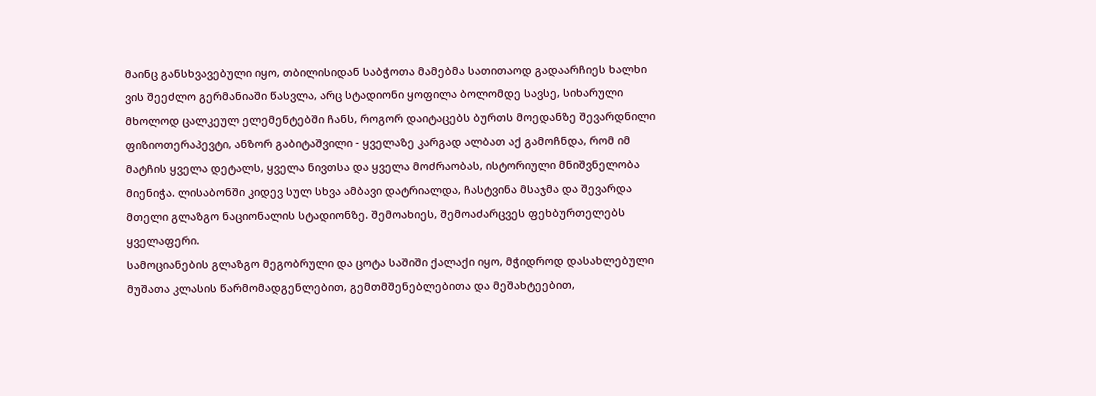მაინც განსხვავებული იყო, თბილისიდან საბჭოთა მამებმა სათითაოდ გადაარჩიეს ხალხი ვის შეეძლო გერმანიაში წასვლა, არც სტადიონი ყოფილა ბოლომდე სავსე, სიხარული მხოლოდ ცალკეულ ელემენტებში ჩანს, როგორ დაიტაცებს ბურთს მოედანზე შევარდნილი ფიზიოთერაპევტი, ანზორ გაბიტაშვილი - ყველაზე კარგად ალბათ აქ გამოჩნდა, რომ იმ მატჩის ყველა დეტალს, ყველა ნივთსა და ყველა მოძრაობას, ისტორიული მნიშვნელობა მიენიჭა. ლისაბონში კიდევ სულ სხვა ამბავი დატრიალდა, ჩასტვინა მსაჯმა და შევარდა მთელი გლაზგო ნაციონალის სტადიონზე. შემოახიეს, შემოაძარცვეს ფეხბურთელებს ყველაფერი.
სამოციანების გლაზგო მეგობრული და ცოტა საშიში ქალაქი იყო, მჭიდროდ დასახლებული მუშათა კლასის წარმომადგენლებით, გემთმშენებლებითა და მეშახტეებით,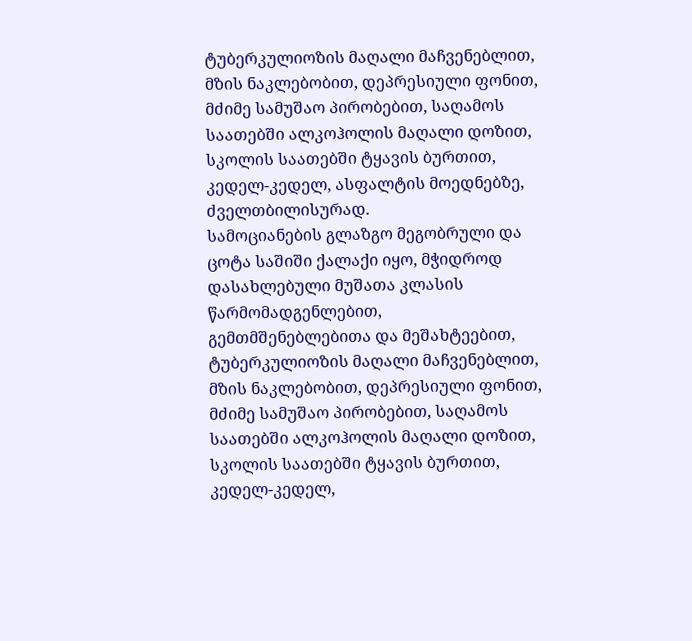ტუბერკულიოზის მაღალი მაჩვენებლით, მზის ნაკლებობით, დეპრესიული ფონით, მძიმე სამუშაო პირობებით, საღამოს საათებში ალკოჰოლის მაღალი დოზით, სკოლის საათებში ტყავის ბურთით, კედელ-კედელ, ასფალტის მოედნებზე, ძველთბილისურად.
სამოციანების გლაზგო მეგობრული და ცოტა საშიში ქალაქი იყო, მჭიდროდ დასახლებული მუშათა კლასის წარმომადგენლებით, გემთმშენებლებითა და მეშახტეებით, ტუბერკულიოზის მაღალი მაჩვენებლით, მზის ნაკლებობით, დეპრესიული ფონით, მძიმე სამუშაო პირობებით, საღამოს საათებში ალკოჰოლის მაღალი დოზით, სკოლის საათებში ტყავის ბურთით, კედელ-კედელ,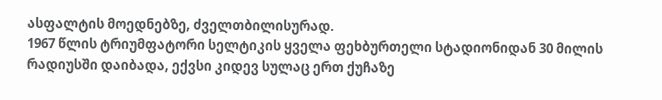ასფალტის მოედნებზე, ძველთბილისურად.
1967 წლის ტრიუმფატორი სელტიკის ყველა ფეხბურთელი სტადიონიდან 30 მილის რადიუსში დაიბადა, ექვსი კიდევ სულაც ერთ ქუჩაზე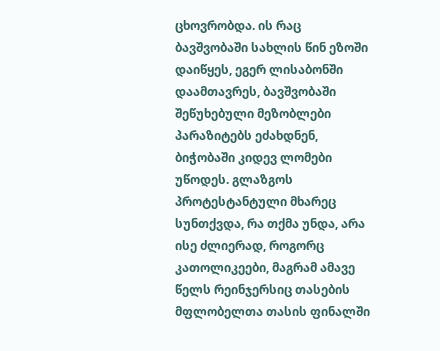ცხოვრობდა. ის რაც ბავშვობაში სახლის წინ ეზოში დაიწყეს, ეგერ ლისაბონში დაამთავრეს, ბავშვობაში შეწუხებული მეზობლები პარაზიტებს ეძახდნენ, ბიჭობაში კიდევ ლომები უწოდეს. გლაზგოს პროტესტანტული მხარეც სუნთქვდა, რა თქმა უნდა, არა ისე ძლიერად, როგორც კათოლიკეები, მაგრამ ამავე წელს რეინჯერსიც თასების მფლობელთა თასის ფინალში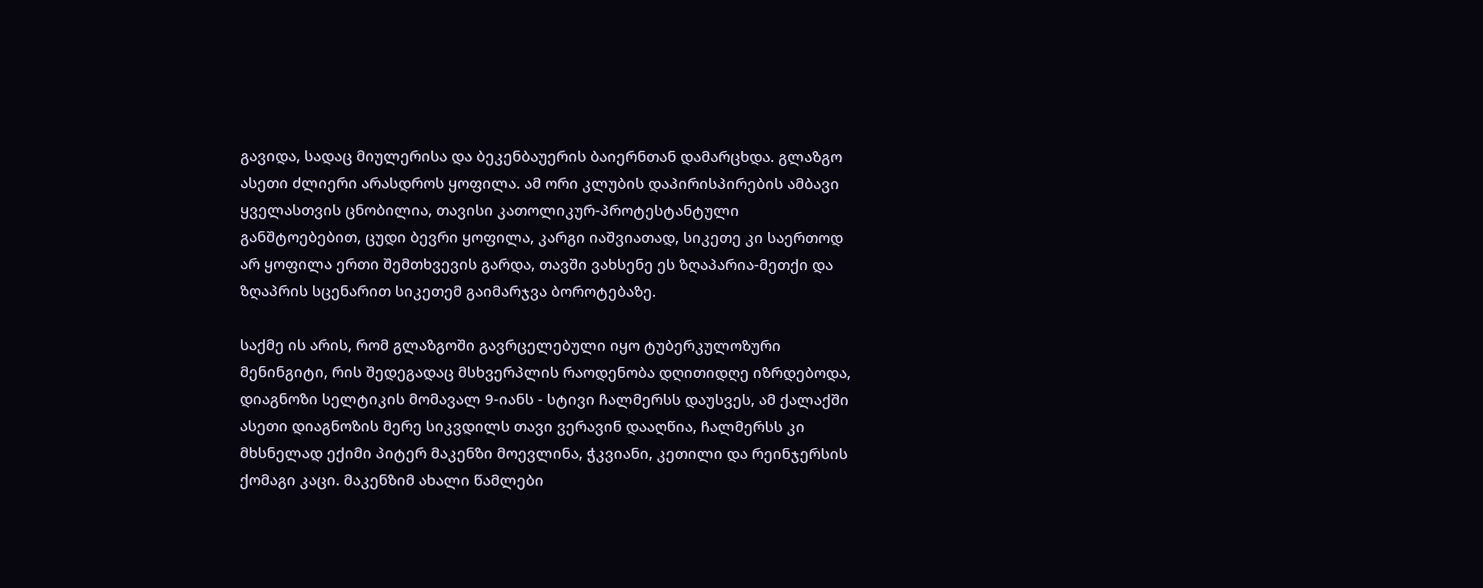გავიდა, სადაც მიულერისა და ბეკენბაუერის ბაიერნთან დამარცხდა. გლაზგო ასეთი ძლიერი არასდროს ყოფილა. ამ ორი კლუბის დაპირისპირების ამბავი ყველასთვის ცნობილია, თავისი კათოლიკურ-პროტესტანტული განშტოებებით, ცუდი ბევრი ყოფილა, კარგი იაშვიათად, სიკეთე კი საერთოდ არ ყოფილა ერთი შემთხვევის გარდა, თავში ვახსენე ეს ზღაპარია-მეთქი და ზღაპრის სცენარით სიკეთემ გაიმარჯვა ბოროტებაზე.

საქმე ის არის, რომ გლაზგოში გავრცელებული იყო ტუბერკულოზური მენინგიტი, რის შედეგადაც მსხვერპლის რაოდენობა დღითიდღე იზრდებოდა, დიაგნოზი სელტიკის მომავალ 9-იანს - სტივი ჩალმერსს დაუსვეს, ამ ქალაქში ასეთი დიაგნოზის მერე სიკვდილს თავი ვერავინ დააღწია, ჩალმერსს კი მხსნელად ექიმი პიტერ მაკენზი მოევლინა, ჭკვიანი, კეთილი და რეინჯერსის ქომაგი კაცი. მაკენზიმ ახალი წამლები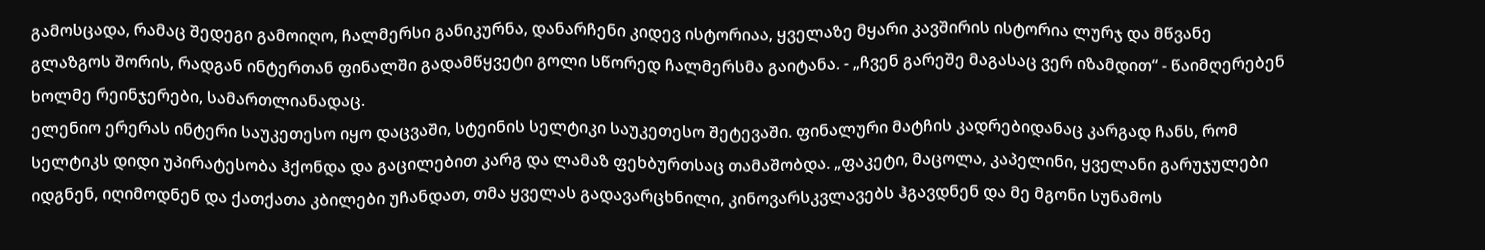გამოსცადა, რამაც შედეგი გამოიღო, ჩალმერსი განიკურნა, დანარჩენი კიდევ ისტორიაა, ყველაზე მყარი კავშირის ისტორია ლურჯ და მწვანე გლაზგოს შორის, რადგან ინტერთან ფინალში გადამწყვეტი გოლი სწორედ ჩალმერსმა გაიტანა. - „ჩვენ გარეშე მაგასაც ვერ იზამდით“ - წაიმღერებენ ხოლმე რეინჯერები, სამართლიანადაც.
ელენიო ერერას ინტერი საუკეთესო იყო დაცვაში, სტეინის სელტიკი საუკეთესო შეტევაში. ფინალური მატჩის კადრებიდანაც კარგად ჩანს, რომ სელტიკს დიდი უპირატესობა ჰქონდა და გაცილებით კარგ და ლამაზ ფეხბურთსაც თამაშობდა. „ფაკეტი, მაცოლა, კაპელინი, ყველანი გარუჯულები იდგნენ, იღიმოდნენ და ქათქათა კბილები უჩანდათ, თმა ყველას გადავარცხნილი, კინოვარსკვლავებს ჰგავდნენ და მე მგონი სუნამოს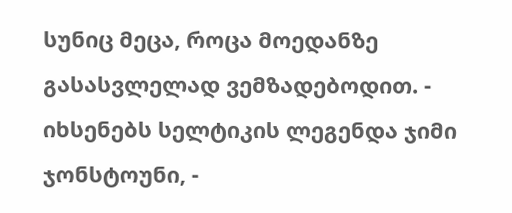სუნიც მეცა, როცა მოედანზე გასასვლელად ვემზადებოდით. - იხსენებს სელტიკის ლეგენდა ჯიმი ჯონსტოუნი, -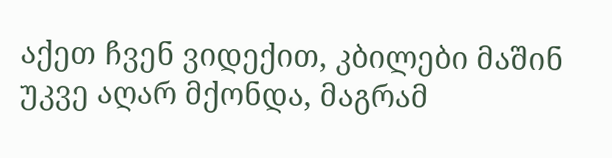აქეთ ჩვენ ვიდექით, კბილები მაშინ უკვე აღარ მქონდა, მაგრამ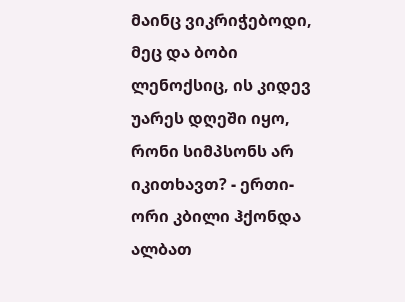მაინც ვიკრიჭებოდი, მეც და ბობი ლენოქსიც, ის კიდევ უარეს დღეში იყო, რონი სიმპსონს არ იკითხავთ? - ერთი-ორი კბილი ჰქონდა ალბათ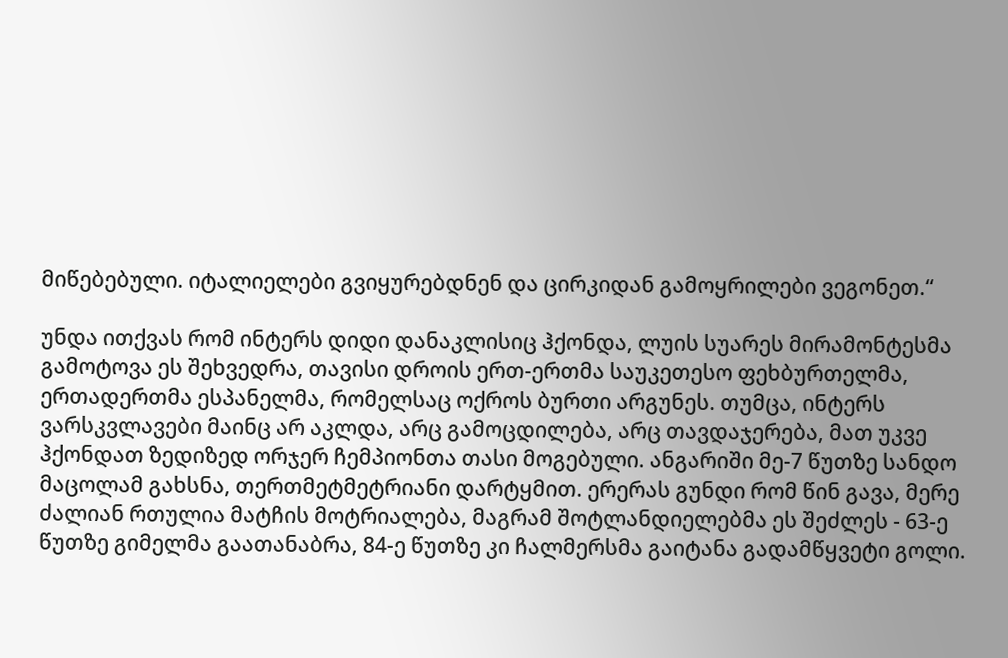მიწებებული. იტალიელები გვიყურებდნენ და ცირკიდან გამოყრილები ვეგონეთ.“

უნდა ითქვას რომ ინტერს დიდი დანაკლისიც ჰქონდა, ლუის სუარეს მირამონტესმა გამოტოვა ეს შეხვედრა, თავისი დროის ერთ-ერთმა საუკეთესო ფეხბურთელმა, ერთადერთმა ესპანელმა, რომელსაც ოქროს ბურთი არგუნეს. თუმცა, ინტერს ვარსკვლავები მაინც არ აკლდა, არც გამოცდილება, არც თავდაჯერება, მათ უკვე ჰქონდათ ზედიზედ ორჯერ ჩემპიონთა თასი მოგებული. ანგარიში მე-7 წუთზე სანდო მაცოლამ გახსნა, თერთმეტმეტრიანი დარტყმით. ერერას გუნდი რომ წინ გავა, მერე ძალიან რთულია მატჩის მოტრიალება, მაგრამ შოტლანდიელებმა ეს შეძლეს - 63-ე წუთზე გიმელმა გაათანაბრა, 84-ე წუთზე კი ჩალმერსმა გაიტანა გადამწყვეტი გოლი.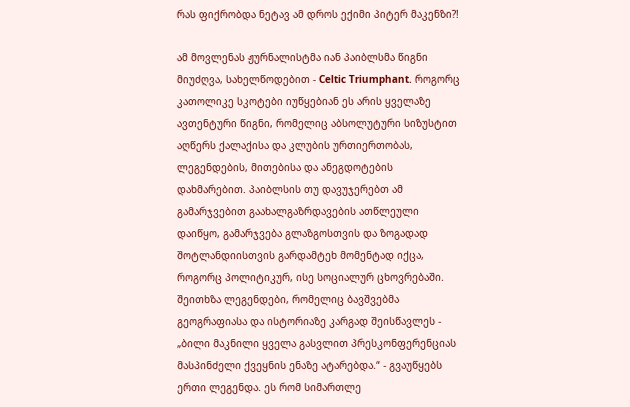რას ფიქრობდა ნეტავ ამ დროს ექიმი პიტერ მაკენზი?!

ამ მოვლენას ჟურნალისტმა იან პაიბლსმა წიგნი მიუძღვა, სახელწოდებით - Celtic Triumphant. როგორც კათოლიკე სკოტები იუწყებიან ეს არის ყველაზე ავთენტური წიგნი, რომელიც აბსოლუტური სიზუსტით აღწერს ქალაქისა და კლუბის ურთიერთობას, ლეგენდების, მითებისა და ანეგდოტების დახმარებით. პაიბლსის თუ დავუჯერებთ ამ გამარჯვებით გაახალგაზრდავების ათწლეული დაიწყო, გამარჯვება გლაზგოსთვის და ზოგადად შოტლანდიისთვის გარდამტეხ მომენტად იქცა, როგორც პოლიტიკურ, ისე სოციალურ ცხოვრებაში. შეითხზა ლეგენდები, რომელიც ბავშვებმა გეოგრაფიასა და ისტორიაზე კარგად შეისწავლეს - „ბილი მაკნილი ყველა გასვლით პრესკონფერენციას მასპინძელი ქვეყნის ენაზე ატარებდა.“ - გვაუწყებს ერთი ლეგენდა. ეს რომ სიმართლე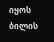იყოს ბილის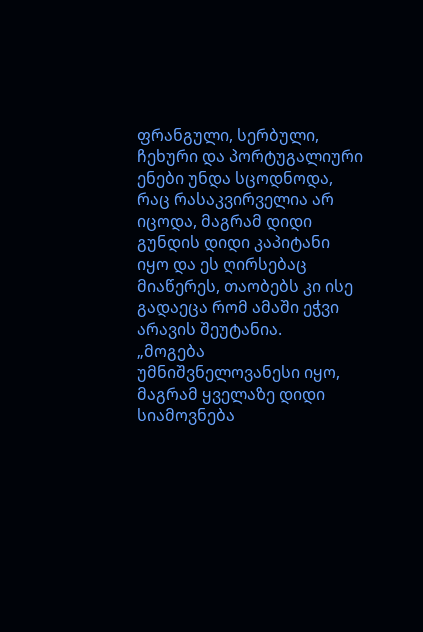ფრანგული, სერბული, ჩეხური და პორტუგალიური ენები უნდა სცოდნოდა, რაც რასაკვირველია არ იცოდა, მაგრამ დიდი გუნდის დიდი კაპიტანი იყო და ეს ღირსებაც მიაწერეს, თაობებს კი ისე გადაეცა რომ ამაში ეჭვი არავის შეუტანია.
„მოგება უმნიშვნელოვანესი იყო, მაგრამ ყველაზე დიდი სიამოვნება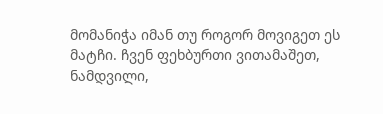მომანიჭა იმან თუ როგორ მოვიგეთ ეს მატჩი. ჩვენ ფეხბურთი ვითამაშეთ, ნამდვილი,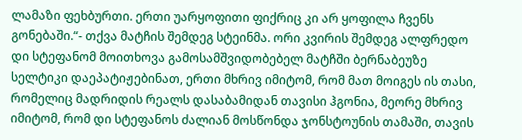ლამაზი ფეხბურთი. ერთი უარყოფითი ფიქრიც კი არ ყოფილა ჩვენს გონებაში.“- თქვა მატჩის შემდეგ სტეინმა. ორი კვირის შემდეგ ალფრედო დი სტეფანომ მოითხოვა გამოსამშვიდობებელ მატჩში ბერნაბეუზე სელტიკი დაეპატიჟებინათ, ერთი მხრივ იმიტომ, რომ მათ მოიგეს ის თასი, რომელიც მადრიდის რეალს დასაბამიდან თავისი ჰგონია, მეორე მხრივ იმიტომ, რომ დი სტეფანოს ძალიან მოსწონდა ჯონსტოუნის თამაში, თავის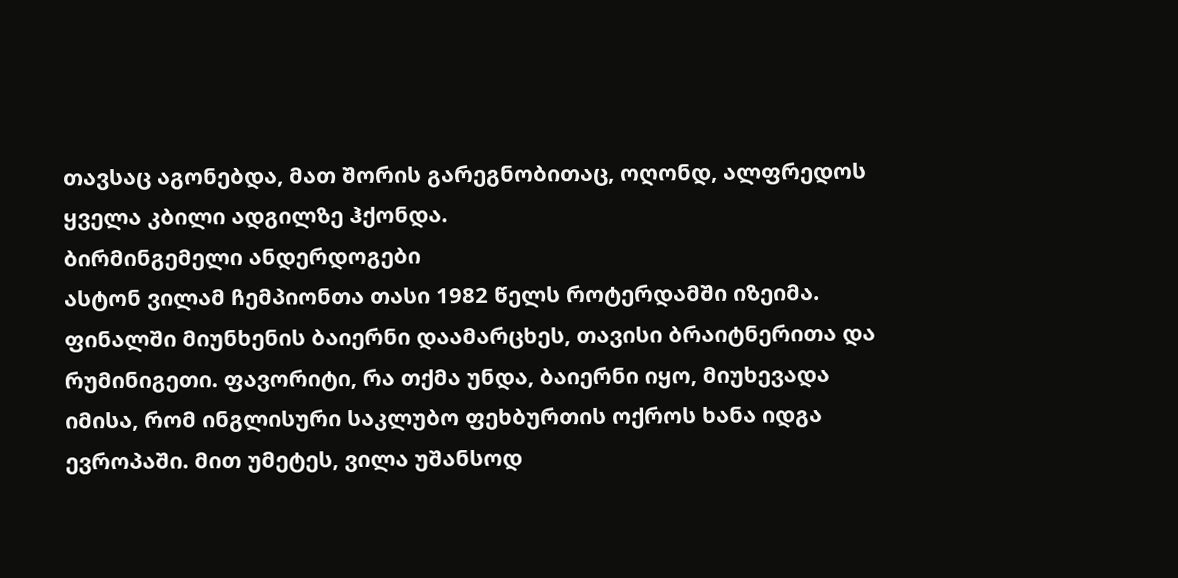თავსაც აგონებდა, მათ შორის გარეგნობითაც, ოღონდ, ალფრედოს ყველა კბილი ადგილზე ჰქონდა.
ბირმინგემელი ანდერდოგები
ასტონ ვილამ ჩემპიონთა თასი 1982 წელს როტერდამში იზეიმა. ფინალში მიუნხენის ბაიერნი დაამარცხეს, თავისი ბრაიტნერითა და რუმინიგეთი. ფავორიტი, რა თქმა უნდა, ბაიერნი იყო, მიუხევადა იმისა, რომ ინგლისური საკლუბო ფეხბურთის ოქროს ხანა იდგა ევროპაში. მით უმეტეს, ვილა უშანსოდ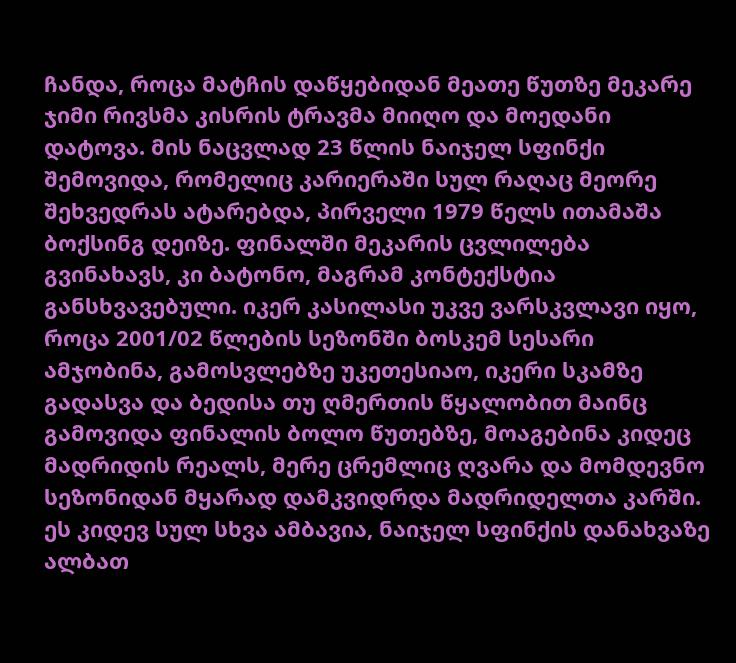ჩანდა, როცა მატჩის დაწყებიდან მეათე წუთზე მეკარე ჯიმი რივსმა კისრის ტრავმა მიიღო და მოედანი დატოვა. მის ნაცვლად 23 წლის ნაიჯელ სფინქი შემოვიდა, რომელიც კარიერაში სულ რაღაც მეორე შეხვედრას ატარებდა, პირველი 1979 წელს ითამაშა ბოქსინგ დეიზე. ფინალში მეკარის ცვლილება გვინახავს, კი ბატონო, მაგრამ კონტექსტია განსხვავებული. იკერ კასილასი უკვე ვარსკვლავი იყო, როცა 2001/02 წლების სეზონში ბოსკემ სესარი ამჯობინა, გამოსვლებზე უკეთესიაო, იკერი სკამზე გადასვა და ბედისა თუ ღმერთის წყალობით მაინც გამოვიდა ფინალის ბოლო წუთებზე, მოაგებინა კიდეც მადრიდის რეალს, მერე ცრემლიც ღვარა და მომდევნო სეზონიდან მყარად დამკვიდრდა მადრიდელთა კარში.
ეს კიდევ სულ სხვა ამბავია, ნაიჯელ სფინქის დანახვაზე ალბათ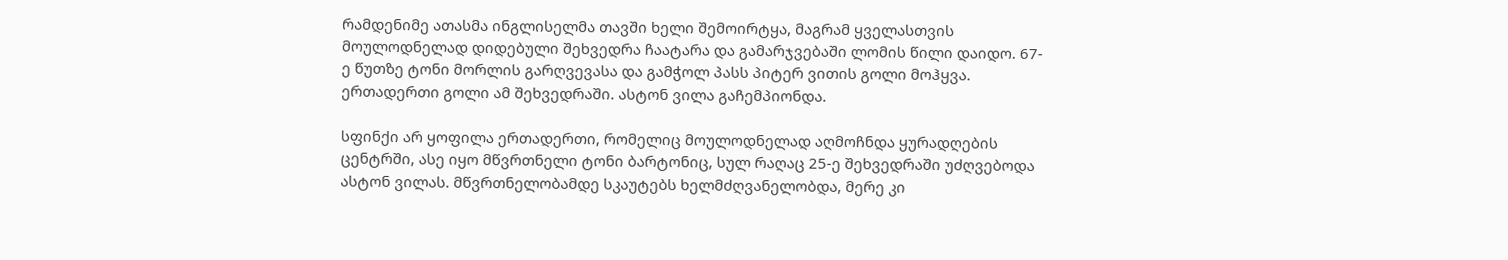რამდენიმე ათასმა ინგლისელმა თავში ხელი შემოირტყა, მაგრამ ყველასთვის მოულოდნელად დიდებული შეხვედრა ჩაატარა და გამარჯვებაში ლომის წილი დაიდო. 67-ე წუთზე ტონი მორლის გარღვევასა და გამჭოლ პასს პიტერ ვითის გოლი მოჰყვა. ერთადერთი გოლი ამ შეხვედრაში. ასტონ ვილა გაჩემპიონდა.

სფინქი არ ყოფილა ერთადერთი, რომელიც მოულოდნელად აღმოჩნდა ყურადღების ცენტრში, ასე იყო მწვრთნელი ტონი ბარტონიც, სულ რაღაც 25-ე შეხვედრაში უძღვებოდა ასტონ ვილას. მწვრთნელობამდე სკაუტებს ხელმძღვანელობდა, მერე კი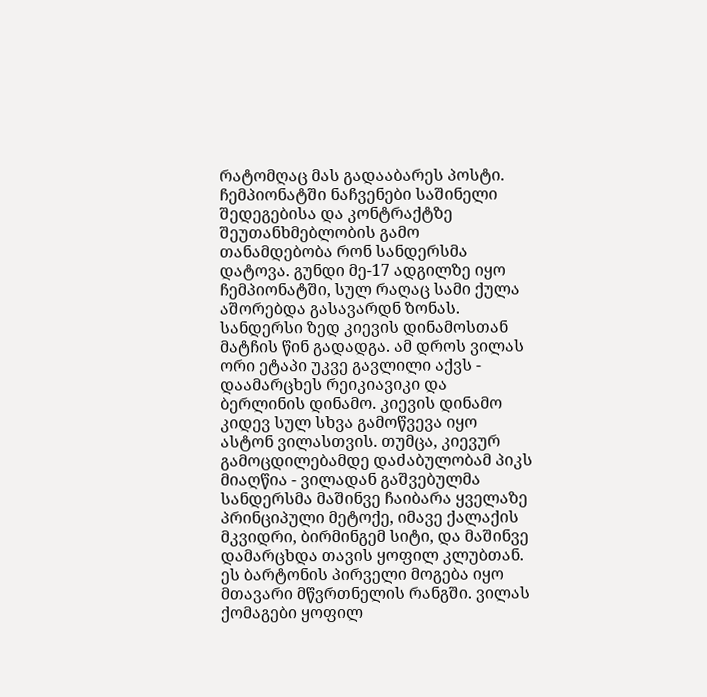რატომღაც მას გადააბარეს პოსტი. ჩემპიონატში ნაჩვენები საშინელი შედეგებისა და კონტრაქტზე შეუთანხმებლობის გამო თანამდებობა რონ სანდერსმა დატოვა. გუნდი მე-17 ადგილზე იყო ჩემპიონატში, სულ რაღაც სამი ქულა აშორებდა გასავარდნ ზონას. სანდერსი ზედ კიევის დინამოსთან მატჩის წინ გადადგა. ამ დროს ვილას ორი ეტაპი უკვე გავლილი აქვს - დაამარცხეს რეიკიავიკი და ბერლინის დინამო. კიევის დინამო კიდევ სულ სხვა გამოწვევა იყო ასტონ ვილასთვის. თუმცა, კიევურ გამოცდილებამდე დაძაბულობამ პიკს მიაღწია - ვილადან გაშვებულმა სანდერსმა მაშინვე ჩაიბარა ყველაზე პრინციპული მეტოქე, იმავე ქალაქის მკვიდრი, ბირმინგემ სიტი, და მაშინვე დამარცხდა თავის ყოფილ კლუბთან. ეს ბარტონის პირველი მოგება იყო მთავარი მწვრთნელის რანგში. ვილას ქომაგები ყოფილ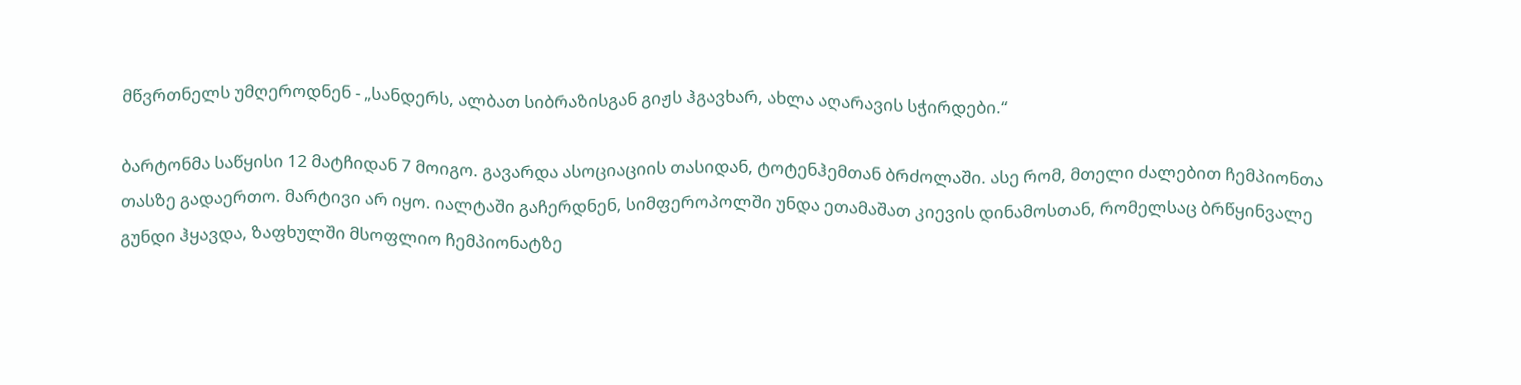მწვრთნელს უმღეროდნენ - „სანდერს, ალბათ სიბრაზისგან გიჟს ჰგავხარ, ახლა აღარავის სჭირდები.“

ბარტონმა საწყისი 12 მატჩიდან 7 მოიგო. გავარდა ასოციაციის თასიდან, ტოტენჰემთან ბრძოლაში. ასე რომ, მთელი ძალებით ჩემპიონთა თასზე გადაერთო. მარტივი არ იყო. იალტაში გაჩერდნენ, სიმფეროპოლში უნდა ეთამაშათ კიევის დინამოსთან, რომელსაც ბრწყინვალე გუნდი ჰყავდა, ზაფხულში მსოფლიო ჩემპიონატზე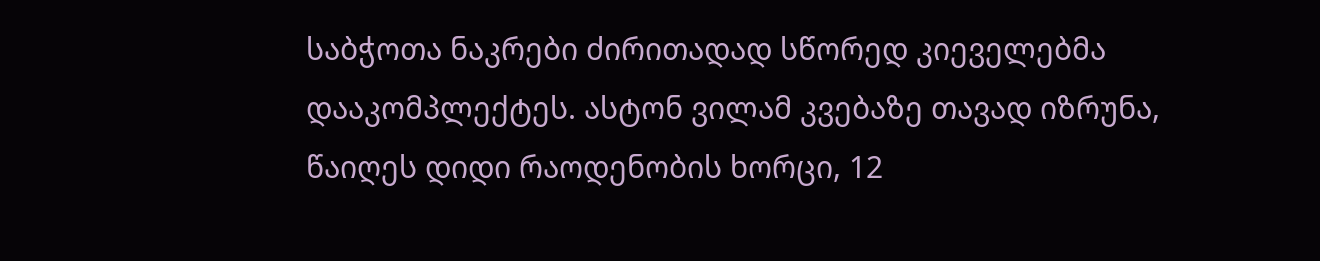საბჭოთა ნაკრები ძირითადად სწორედ კიეველებმა დააკომპლექტეს. ასტონ ვილამ კვებაზე თავად იზრუნა, წაიღეს დიდი რაოდენობის ხორცი, 12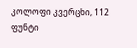კოლოფი კვერცხი, 112 ფუნტი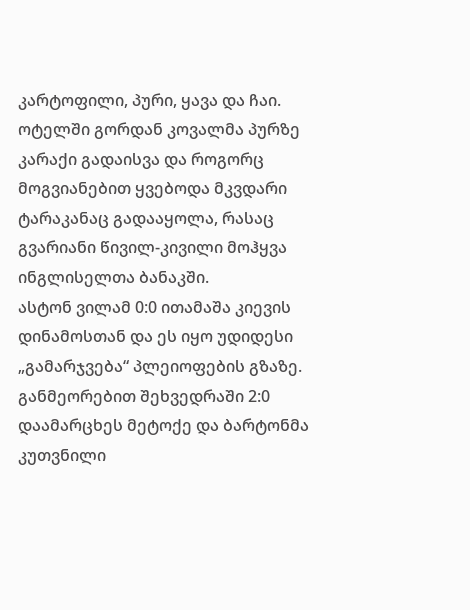კარტოფილი, პური, ყავა და ჩაი. ოტელში გორდან კოვალმა პურზე კარაქი გადაისვა და როგორც მოგვიანებით ყვებოდა მკვდარი ტარაკანაც გადააყოლა, რასაც გვარიანი წივილ-კივილი მოჰყვა ინგლისელთა ბანაკში.
ასტონ ვილამ 0:0 ითამაშა კიევის დინამოსთან და ეს იყო უდიდესი „გამარჯვება“ პლეიოფების გზაზე. განმეორებით შეხვედრაში 2:0 დაამარცხეს მეტოქე და ბარტონმა კუთვნილი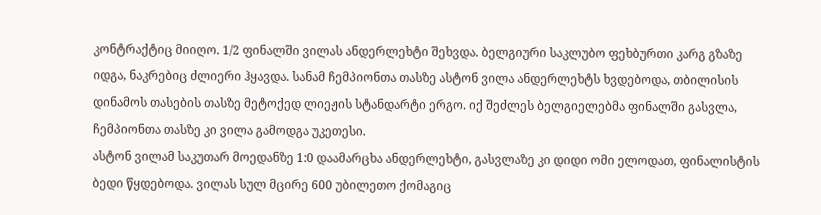კონტრაქტიც მიიღო. 1/2 ფინალში ვილას ანდერლეხტი შეხვდა. ბელგიური საკლუბო ფეხბურთი კარგ გზაზე იდგა, ნაკრებიც ძლიერი ჰყავდა. სანამ ჩემპიონთა თასზე ასტონ ვილა ანდერლეხტს ხვდებოდა, თბილისის დინამოს თასების თასზე მეტოქედ ლიეჟის სტანდარტი ერგო. იქ შეძლეს ბელგიელებმა ფინალში გასვლა, ჩემპიონთა თასზე კი ვილა გამოდგა უკეთესი.
ასტონ ვილამ საკუთარ მოედანზე 1:0 დაამარცხა ანდერლეხტი, გასვლაზე კი დიდი ომი ელოდათ, ფინალისტის ბედი წყდებოდა. ვილას სულ მცირე 600 უბილეთო ქომაგიც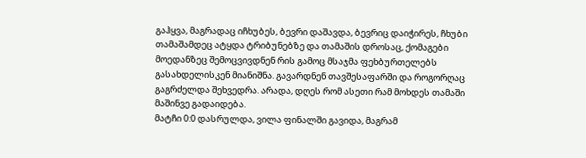გაჰყვა, მაგრადაც იჩხუბეს, ბევრი დაშავდა, ბევრიც დაიჭირეს, ჩხუბი თამაშამდეც ატყდა ტრიბუნებზე და თამაშის დროსაც, ქომაგები მოედანზეც შემოცვივდნენ რის გამოც მსაჯმა ფეხბურთელებს გასახდელისკენ მიანიშნა. გავარდნენ თავშესაფარში და როგორღაც გაგრძელდა შეხვედრა. არადა, დღეს რომ ასეთი რამ მოხდეს თამაში მაშინვე გადაიდება.
მატჩი 0:0 დასრულდა, ვილა ფინალში გავიდა, მაგრამ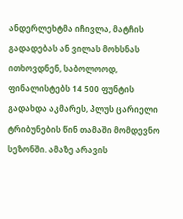ანდერლეხტმა იჩივლა, მატჩის გადადებას ან ვილას მოხსნას ითხოვდნენ, საბოლოოდ, ფინალისტებს 14 500 ფუნტის გადახდა აკმარეს, პლუს ცარიელი ტრიბუნების წინ თამაში მომდევნო სეზონში. ამაზე არავის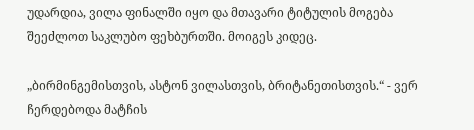უდარდია, ვილა ფინალში იყო და მთავარი ტიტულის მოგება შეეძლოთ საკლუბო ფეხბურთში. მოიგეს კიდეც.

„ბირმინგემისთვის, ასტონ ვილასთვის, ბრიტანეთისთვის.“ - ვერ ჩერდებოდა მატჩის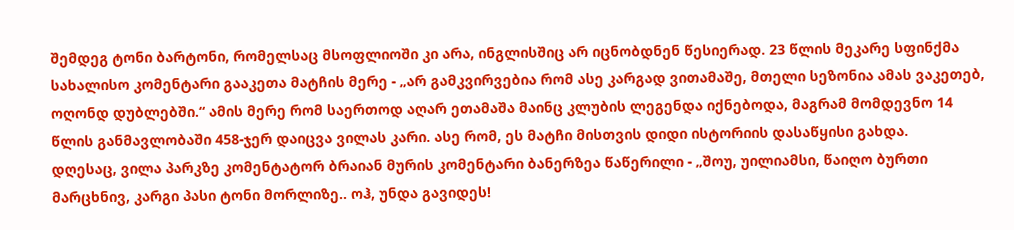შემდეგ ტონი ბარტონი, რომელსაც მსოფლიოში კი არა, ინგლისშიც არ იცნობდნენ წესიერად. 23 წლის მეკარე სფინქმა სახალისო კომენტარი გააკეთა მატჩის მერე - „არ გამკვირვებია რომ ასე კარგად ვითამაშე, მთელი სეზონია ამას ვაკეთებ, ოღონდ დუბლებში.“ ამის მერე რომ საერთოდ აღარ ეთამაშა მაინც კლუბის ლეგენდა იქნებოდა, მაგრამ მომდევნო 14 წლის განმავლობაში 458-ჯერ დაიცვა ვილას კარი. ასე რომ, ეს მატჩი მისთვის დიდი ისტორიის დასაწყისი გახდა.
დღესაც, ვილა პარკზე კომენტატორ ბრაიან მურის კომენტარი ბანერზეა წაწერილი - „შოუ, უილიამსი, წაიღო ბურთი მარცხნივ, კარგი პასი ტონი მორლიზე.. ოჰ, უნდა გავიდეს!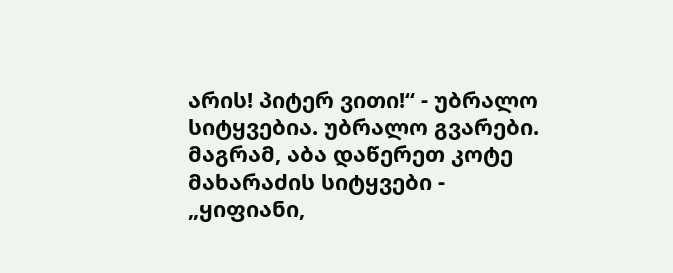არის! პიტერ ვითი!“ - უბრალო სიტყვებია. უბრალო გვარები. მაგრამ, აბა დაწერეთ კოტე მახარაძის სიტყვები - „ყიფიანი,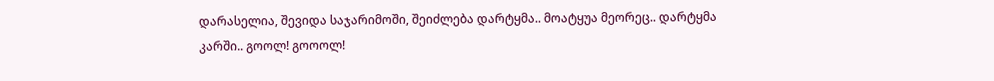დარასელია, შევიდა საჯარიმოში, შეიძლება დარტყმა.. მოატყუა მეორეც.. დარტყმა კარში.. გოოლ! გოოოლ!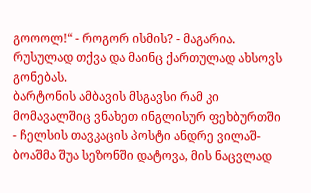გოოოლ!“ - როგორ ისმის? - მაგარია. რუსულად თქვა და მაინც ქართულად ახსოვს გონებას.
ბარტონის ამბავის მსგავსი რამ კი მომავალშიც ვნახეთ ინგლისურ ფეხბურთში - ჩელსის თავკაცის პოსტი ანდრე ვილაშ-ბოაშმა შუა სეზონში დატოვა, მის ნაცვლად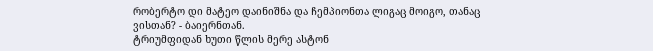რობერტო დი მატეო დაინიშნა და ჩემპიონთა ლიგაც მოიგო, თანაც ვისთან? - ბაიერნთან.
ტრიუმფიდან ხუთი წლის მერე ასტონ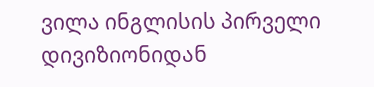ვილა ინგლისის პირველი დივიზიონიდან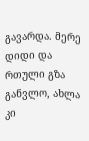გავარდა. მერე დიდი და რთული გზა განვლო, ახლა კი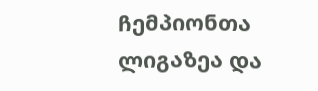ჩემპიონთა ლიგაზეა და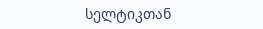სელტიკთან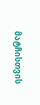მატჩისთვის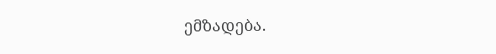ემზადება.